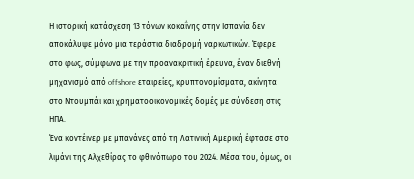Η ιστορική κατάσχεση 13 τόνων κοκαΐνης στην Ισπανία δεν αποκάλυψε μόνο μια τεράστια διαδρομή ναρκωτικών. Έφερε στο φως, σύμφωνα με την προανακριτική έρευνα, έναν διεθνή μηχανισμό από offshore εταιρείες, κρυπτονομίσματα, ακίνητα στο Ντουμπάι και χρηματοοικονομικές δομές με σύνδεση στις ΗΠΑ.
Ένα κοντέινερ με μπανάνες από τη Λατινική Αμερική έφτασε στο λιμάνι της Αλχεθίρας το φθινόπωρο του 2024. Μέσα του, όμως, οι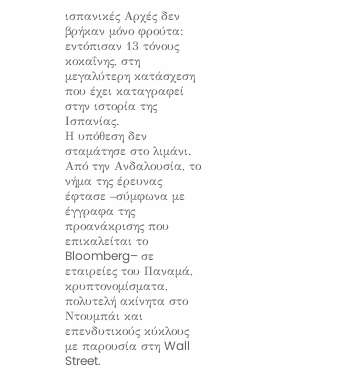ισπανικές Αρχές δεν βρήκαν μόνο φρούτα: εντόπισαν 13 τόνους κοκαΐνης, στη μεγαλύτερη κατάσχεση που έχει καταγραφεί στην ιστορία της Ισπανίας.
Η υπόθεση δεν σταμάτησε στο λιμάνι. Από την Ανδαλουσία, το νήμα της έρευνας έφτασε –σύμφωνα με έγγραφα της προανάκρισης που επικαλείται το Bloomberg– σε εταιρείες του Παναμά, κρυπτονομίσματα, πολυτελή ακίνητα στο Ντουμπάι και επενδυτικούς κύκλους με παρουσία στη Wall Street.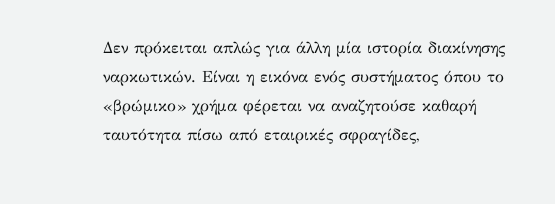Δεν πρόκειται απλώς για άλλη μία ιστορία διακίνησης ναρκωτικών. Είναι η εικόνα ενός συστήματος όπου το «βρώμικο» χρήμα φέρεται να αναζητούσε καθαρή ταυτότητα πίσω από εταιρικές σφραγίδες,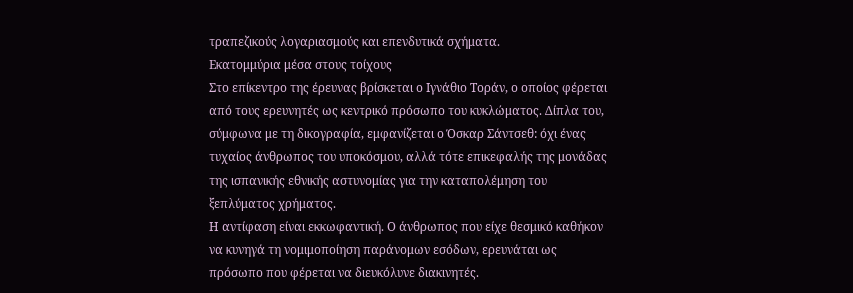τραπεζικούς λογαριασμούς και επενδυτικά σχήματα.
Εκατομμύρια μέσα στους τοίχους
Στο επίκεντρο της έρευνας βρίσκεται ο Ιγνάθιο Τοράν, ο οποίος φέρεται από τους ερευνητές ως κεντρικό πρόσωπο του κυκλώματος. Δίπλα του, σύμφωνα με τη δικογραφία, εμφανίζεται ο Όσκαρ Σάντσεθ: όχι ένας τυχαίος άνθρωπος του υποκόσμου, αλλά τότε επικεφαλής της μονάδας της ισπανικής εθνικής αστυνομίας για την καταπολέμηση του ξεπλύματος χρήματος.
Η αντίφαση είναι εκκωφαντική. Ο άνθρωπος που είχε θεσμικό καθήκον να κυνηγά τη νομιμοποίηση παράνομων εσόδων, ερευνάται ως πρόσωπο που φέρεται να διευκόλυνε διακινητές.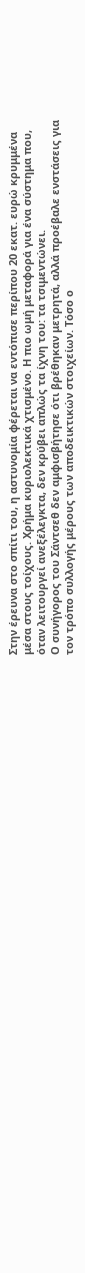Στην έρευνα στο σπίτι του, η αστυνομία φέρεται να εντόπισε περίπου 20 εκατ. ευρώ κρυμμένα μέσα στους τοίχους. Χρήμα κυριολεκτικά χτισμένο. Η πιο ωμή μεταφορά για ένα σύστημα που, όταν λειτουργεί ανεξέλεγκτα, δεν κρύβει απλώς τα ίχνη του: τα τσιμεντώνει.
Ο συνήγορος του Σάντσεθ δεν αμφισβήτησε ότι βρέθηκαν μετρητά, αλλά προέβαλε ενστάσεις για τον τρόπο συλλογής μέρους των αποδεικτικών στοιχείων. Τόσο ο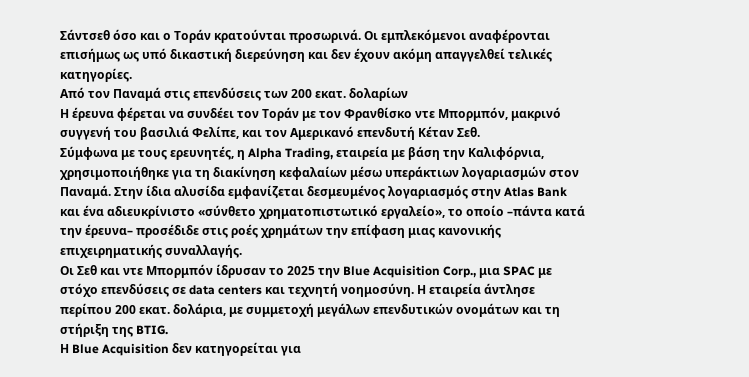Σάντσεθ όσο και ο Τοράν κρατούνται προσωρινά. Οι εμπλεκόμενοι αναφέρονται επισήμως ως υπό δικαστική διερεύνηση και δεν έχουν ακόμη απαγγελθεί τελικές κατηγορίες.
Από τον Παναμά στις επενδύσεις των 200 εκατ. δολαρίων
Η έρευνα φέρεται να συνδέει τον Τοράν με τον Φρανθίσκο ντε Μπορμπόν, μακρινό συγγενή του βασιλιά Φελίπε, και τον Αμερικανό επενδυτή Κέταν Σεθ.
Σύμφωνα με τους ερευνητές, η Alpha Trading, εταιρεία με βάση την Καλιφόρνια, χρησιμοποιήθηκε για τη διακίνηση κεφαλαίων μέσω υπεράκτιων λογαριασμών στον Παναμά. Στην ίδια αλυσίδα εμφανίζεται δεσμευμένος λογαριασμός στην Atlas Bank και ένα αδιευκρίνιστο «σύνθετο χρηματοπιστωτικό εργαλείο», το οποίο –πάντα κατά την έρευνα– προσέδιδε στις ροές χρημάτων την επίφαση μιας κανονικής επιχειρηματικής συναλλαγής.
Οι Σεθ και ντε Μπορμπόν ίδρυσαν το 2025 την Blue Acquisition Corp., μια SPAC με στόχο επενδύσεις σε data centers και τεχνητή νοημοσύνη. Η εταιρεία άντλησε περίπου 200 εκατ. δολάρια, με συμμετοχή μεγάλων επενδυτικών ονομάτων και τη στήριξη της BTIG.
Η Blue Acquisition δεν κατηγορείται για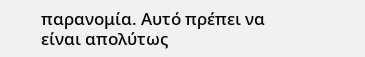παρανομία. Αυτό πρέπει να είναι απολύτως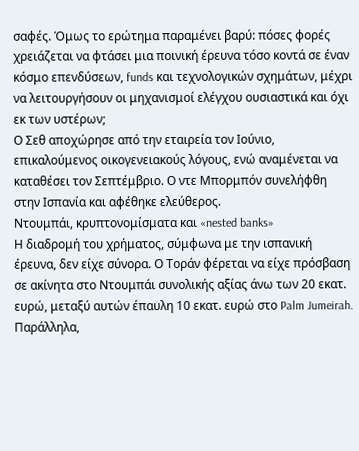σαφές. Όμως το ερώτημα παραμένει βαρύ: πόσες φορές χρειάζεται να φτάσει μια ποινική έρευνα τόσο κοντά σε έναν κόσμο επενδύσεων, funds και τεχνολογικών σχημάτων, μέχρι να λειτουργήσουν οι μηχανισμοί ελέγχου ουσιαστικά και όχι εκ των υστέρων;
Ο Σεθ αποχώρησε από την εταιρεία τον Ιούνιο, επικαλούμενος οικογενειακούς λόγους, ενώ αναμένεται να καταθέσει τον Σεπτέμβριο. Ο ντε Μπορμπόν συνελήφθη στην Ισπανία και αφέθηκε ελεύθερος.
Ντουμπάι, κρυπτονομίσματα και «nested banks»
Η διαδρομή του χρήματος, σύμφωνα με την ισπανική έρευνα, δεν είχε σύνορα. Ο Τοράν φέρεται να είχε πρόσβαση σε ακίνητα στο Ντουμπάι συνολικής αξίας άνω των 20 εκατ. ευρώ, μεταξύ αυτών έπαυλη 10 εκατ. ευρώ στο Palm Jumeirah.
Παράλληλα,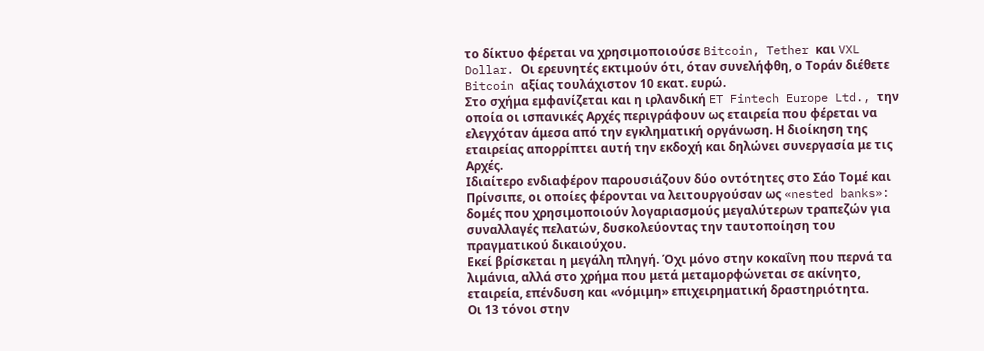το δίκτυο φέρεται να χρησιμοποιούσε Bitcoin, Tether και VXL Dollar. Οι ερευνητές εκτιμούν ότι, όταν συνελήφθη, ο Τοράν διέθετε Bitcoin αξίας τουλάχιστον 10 εκατ. ευρώ.
Στο σχήμα εμφανίζεται και η ιρλανδική ET Fintech Europe Ltd., την οποία οι ισπανικές Αρχές περιγράφουν ως εταιρεία που φέρεται να ελεγχόταν άμεσα από την εγκληματική οργάνωση. Η διοίκηση της εταιρείας απορρίπτει αυτή την εκδοχή και δηλώνει συνεργασία με τις Αρχές.
Ιδιαίτερο ενδιαφέρον παρουσιάζουν δύο οντότητες στο Σάο Τομέ και Πρίνσιπε, οι οποίες φέρονται να λειτουργούσαν ως «nested banks»: δομές που χρησιμοποιούν λογαριασμούς μεγαλύτερων τραπεζών για συναλλαγές πελατών, δυσκολεύοντας την ταυτοποίηση του πραγματικού δικαιούχου.
Εκεί βρίσκεται η μεγάλη πληγή. Όχι μόνο στην κοκαΐνη που περνά τα λιμάνια, αλλά στο χρήμα που μετά μεταμορφώνεται σε ακίνητο, εταιρεία, επένδυση και «νόμιμη» επιχειρηματική δραστηριότητα.
Οι 13 τόνοι στην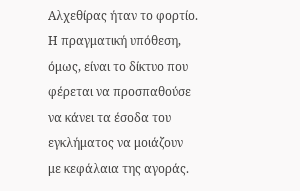Αλχεθίρας ήταν το φορτίο. Η πραγματική υπόθεση, όμως, είναι το δίκτυο που φέρεται να προσπαθούσε να κάνει τα έσοδα του εγκλήματος να μοιάζουν με κεφάλαια της αγοράς.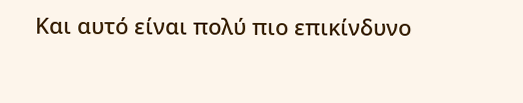Και αυτό είναι πολύ πιο επικίνδυνο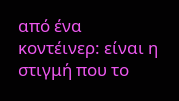από ένα κοντέινερ: είναι η στιγμή που το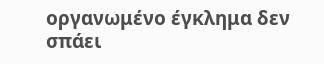οργανωμένο έγκλημα δεν σπάει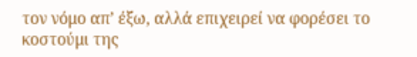τον νόμο απ’ έξω, αλλά επιχειρεί να φορέσει το κοστούμι της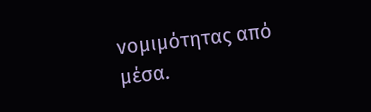νομιμότητας από μέσα.